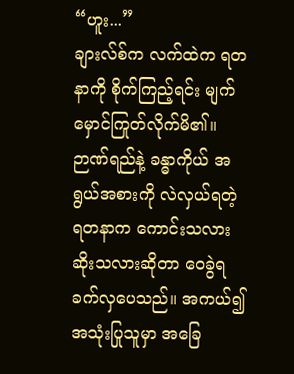“ဟူး...”
ချားလ်စ်က လက်ထဲက ရတနာကို စိုက်ကြည့်ရင်း မျက်မှောင်ကြုတ်လိုက်မိ၏။
ဉာဏ်ရည်နဲ့ ခန္ဓာကိုယ် အရွယ်အစားကို လဲလှယ်ရတဲ့ ရတနာက ကောင်းသလား ဆိုးသလားဆိုတာ ဝေခွဲရ ခက်လှပေသည်။ အကယ်၍ အသုံးပြုသူမှာ အခြေ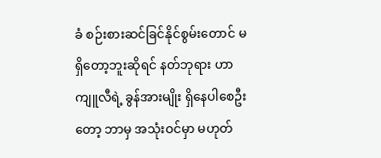ခံ စဉ်းစားဆင်ခြင်နိုင်စွမ်းတောင် မရှိတော့ဘူးဆိုရင် နတ်ဘုရား ဟာကျူလီရဲ့ ခွန်အားမျိုး ရှိနေပါစေဦးတော့ ဘာမှ အသုံးဝင်မှာ မဟုတ်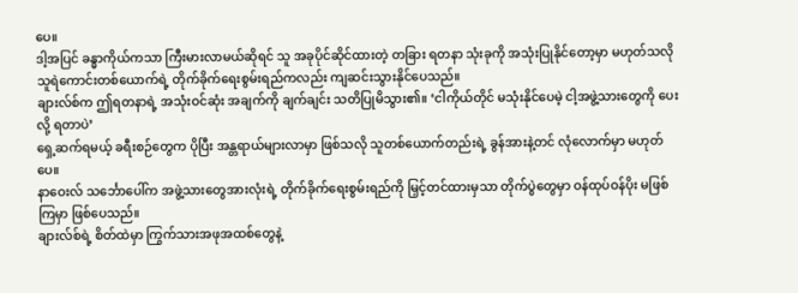ပေ။
ဒါ့အပြင် ခန္ဓာကိုယ်ကသာ ကြီးမားလာမယ်ဆိုရင် သူ အခုပိုင်ဆိုင်ထားတဲ့ တခြား ရတနာ သုံးခုကို အသုံးပြုနိုင်တော့မှာ မဟုတ်သလို သူရဲကောင်းတစ်ယောက်ရဲ့ တိုက်ခိုက်ရေးစွမ်းရည်ကလည်း ကျဆင်းသွားနိုင်ပေသည်။
ချားလ်စ်က ဤရတနာရဲ့ အသုံးဝင်ဆုံး အချက်ကို ချက်ချင်း သတိပြုမိသွား၏။ ‘ငါကိုယ်တိုင် မသုံးနိုင်ပေမဲ့ ငါ့အဖွဲ့သားတွေကို ပေးလို့ ရတာပဲ’
ရှေ့ဆက်ရမယ့် ခရီးစဉ်တွေက ပိုပြီး အန္တရာယ်များလာမှာ ဖြစ်သလို သူတစ်ယောက်တည်းရဲ့ ခွန်အားနဲ့တင် လုံလောက်မှာ မဟုတ်ပေ။
နာဝေးလ် သင်္ဘောပေါ်က အဖွဲ့သားတွေအားလုံးရဲ့ တိုက်ခိုက်ရေးစွမ်းရည်ကို မြှင့်တင်ထားမှသာ တိုက်ပွဲတွေမှာ ဝန်ထုပ်ဝန်ပိုး မဖြစ်ကြမှာ ဖြစ်ပေသည်။
ချားလ်စ်ရဲ့ စိတ်ထဲမှာ ကြွက်သားအဖုအထစ်တွေနဲ့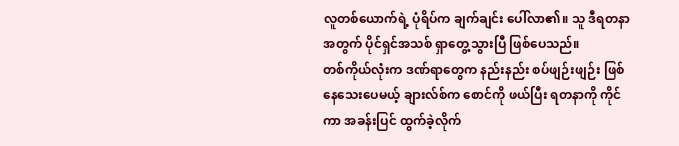လူတစ်ယောက်ရဲ့ ပုံရိပ်က ချက်ချင်း ပေါ်လာ၏။ သူ ဒီရတနာအတွက် ပိုင်ရှင်အသစ် ရှာတွေ့သွားပြီ ဖြစ်ပေသည်။
တစ်ကိုယ်လုံးက ဒဏ်ရာတွေက နည်းနည်း စပ်ဖျဉ်းဖျဉ်း ဖြစ်နေသေးပေမယ့် ချားလ်စ်က စောင်ကို ဖယ်ပြီး ရတနာကို ကိုင်ကာ အခန်းပြင် ထွက်ခဲ့လိုက်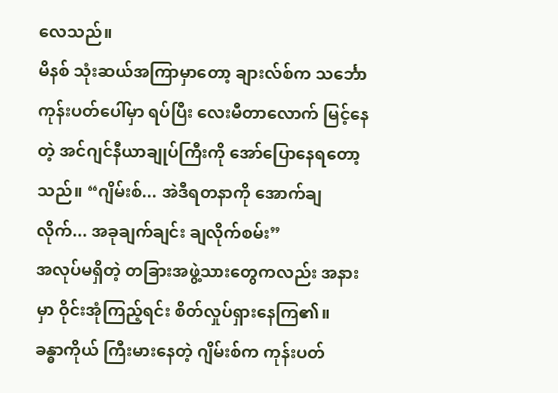လေသည်။
မိနစ် သုံးဆယ်အကြာမှာတော့ ချားလ်စ်က သင်္ဘောကုန်းပတ်ပေါ်မှာ ရပ်ပြီး လေးမီတာလောက် မြင့်နေတဲ့ အင်ဂျင်နီယာချုပ်ကြီးကို အော်ပြောနေရတော့သည်။ “ဂျိမ်းစ်... အဲဒီရတနာကို အောက်ချလိုက်... အခုချက်ချင်း ချလိုက်စမ်း”
အလုပ်မရှိတဲ့ တခြားအဖွဲ့သားတွေကလည်း အနားမှာ ဝိုင်းအုံကြည့်ရင်း စိတ်လှုပ်ရှားနေကြ၏။
ခန္ဓာကိုယ် ကြီးမားနေတဲ့ ဂျိမ်းစ်က ကုန်းပတ်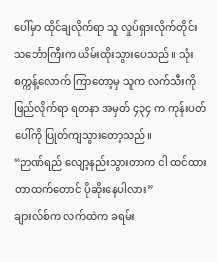ပေါ်မှာ ထိုင်ချလိုက်ရာ သူ လှုပ်ရှားလိုက်တိုင်း သင်္ဘောကြီးက ယိမ်းထိုးသွားပေသည်။ သုံးစက္ကန့်လောက် ကြာတော့မှ သူက လက်သီးကို ဖြည်လိုက်ရာ ရတနာ အမှတ် ၄၃၄ က ကုန်းပတ်ပေါ်ကို ပြုတ်ကျသွားတော့သည်။
“ဉာဏ်ရည် လျော့နည်းသွားတာက ငါ ထင်ထားတာထက်တောင် ပိုဆိုးနေပါလား”
ချားလ်စ်က လက်ထဲက ခရမ်း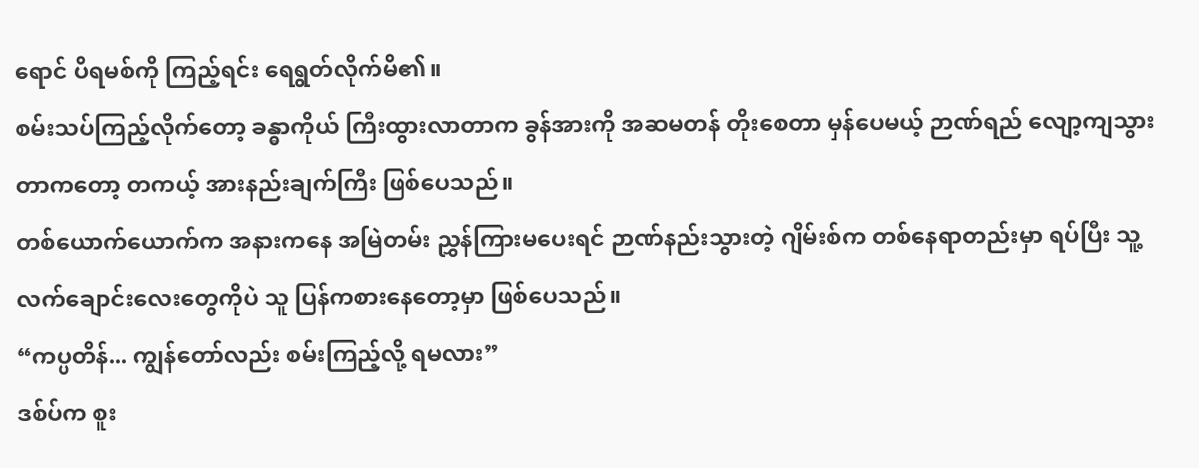ရောင် ပိရမစ်ကို ကြည့်ရင်း ရေရွတ်လိုက်မိ၏။
စမ်းသပ်ကြည့်လိုက်တော့ ခန္ဓာကိုယ် ကြီးထွားလာတာက ခွန်အားကို အဆမတန် တိုးစေတာ မှန်ပေမယ့် ဉာဏ်ရည် လျော့ကျသွားတာကတော့ တကယ့် အားနည်းချက်ကြီး ဖြစ်ပေသည်။
တစ်ယောက်ယောက်က အနားကနေ အမြဲတမ်း ညွှန်ကြားမပေးရင် ဉာဏ်နည်းသွားတဲ့ ဂျိမ်းစ်က တစ်နေရာတည်းမှာ ရပ်ပြီး သူ့လက်ချောင်းလေးတွေကိုပဲ သူ ပြန်ကစားနေတော့မှာ ဖြစ်ပေသည်။
“ကပ္ပတိန်... ကျွန်တော်လည်း စမ်းကြည့်လို့ ရမလား”
ဒစ်ပ်က စူး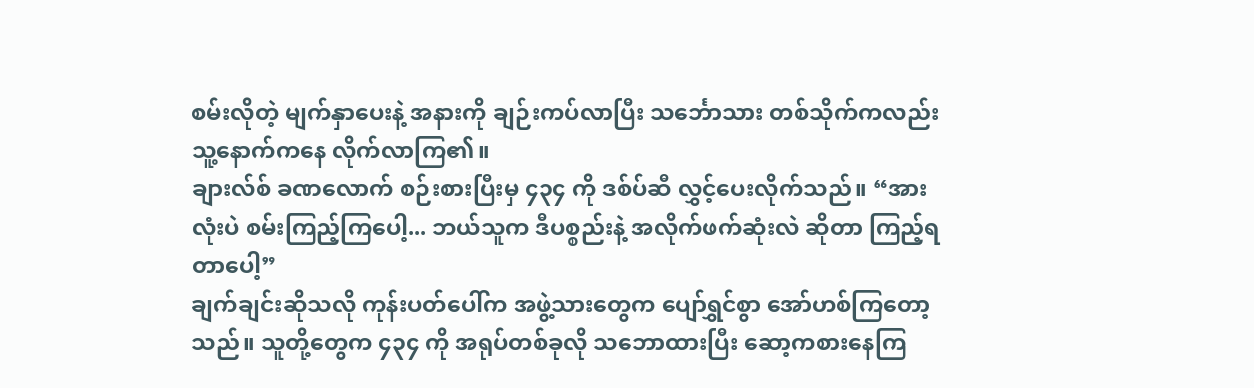စမ်းလိုတဲ့ မျက်နှာပေးနဲ့ အနားကို ချဉ်းကပ်လာပြီး သင်္ဘောသား တစ်သိုက်ကလည်း သူ့နောက်ကနေ လိုက်လာကြ၏။
ချားလ်စ် ခဏလောက် စဉ်းစားပြီးမှ ၄၃၄ ကို ဒစ်ပ်ဆီ လွှင့်ပေးလိုက်သည်။ “အားလုံးပဲ စမ်းကြည့်ကြပေါ့... ဘယ်သူက ဒီပစ္စည်းနဲ့ အလိုက်ဖက်ဆုံးလဲ ဆိုတာ ကြည့်ရတာပေါ့”
ချက်ချင်းဆိုသလို ကုန်းပတ်ပေါ်က အဖွဲ့သားတွေက ပျော်ရွှင်စွာ အော်ဟစ်ကြတော့သည်။ သူတို့တွေက ၄၃၄ ကို အရုပ်တစ်ခုလို သဘောထားပြီး ဆော့ကစားနေကြ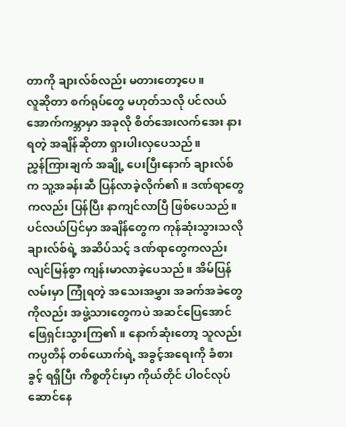တာကို ချားလ်စ်လည်း မတားတော့ပေ။
လူဆိုတာ စက်ရုပ်တွေ မဟုတ်သလို ပင်လယ်အောက်ကမ္ဘာမှာ အခုလို စိတ်အေးလက်အေး နားရတဲ့ အချိန်ဆိုတာ ရှားပါးလှပေသည်။
ညွှန်ကြားချက် အချို့ ပေးပြီးနောက် ချားလ်စ်က သူ့အခန်းဆီ ပြန်လာခဲ့လိုက်၏။ ဒဏ်ရာတွေကလည်း ပြန်ပြီး နာကျင်လာပြီ ဖြစ်ပေသည်။
ပင်လယ်ပြင်မှာ အချိန်တွေက ကုန်ဆုံးသွားသလို ချားလ်စ်ရဲ့ အဆိပ်သင့် ဒဏ်ရာတွေကလည်း လျင်မြန်စွာ ကျန်းမာလာခဲ့ပေသည်။ အိမ်ပြန်လမ်းမှာ ကြုံရတဲ့ အသေးအမွှား အခက်အခဲတွေကိုလည်း အဖွဲ့သားတွေကပဲ အဆင်ပြေအောင် ဖြေရှင်းသွားကြ၏။ နောက်ဆုံးတော့ သူလည်း ကပ္ပတိန် တစ်ယောက်ရဲ့ အခွင့်အရေးကို ခံစားခွင့် ရရှိပြီး ကိစ္စတိုင်းမှာ ကိုယ်တိုင် ပါဝင်လုပ်ဆောင်နေ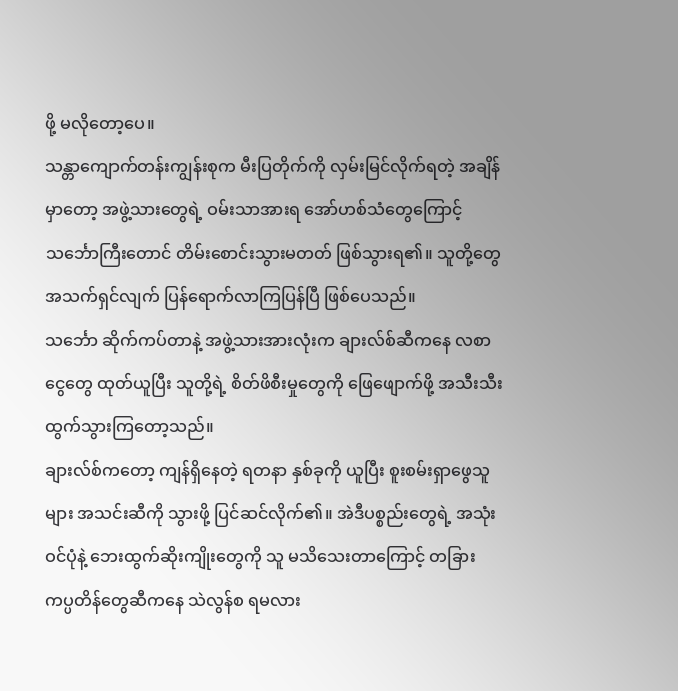ဖို့ မလိုတော့ပေ။
သန္တာကျောက်တန်းကျွန်းစုက မီးပြတိုက်ကို လှမ်းမြင်လိုက်ရတဲ့ အချိန်မှာတော့ အဖွဲ့သားတွေရဲ့ ဝမ်းသာအားရ အော်ဟစ်သံတွေကြောင့် သင်္ဘောကြီးတောင် တိမ်းစောင်းသွားမတတ် ဖြစ်သွားရ၏။ သူတို့တွေ အသက်ရှင်လျက် ပြန်ရောက်လာကြပြန်ပြီ ဖြစ်ပေသည်။
သင်္ဘော ဆိုက်ကပ်တာနဲ့ အဖွဲ့သားအားလုံးက ချားလ်စ်ဆီကနေ လစာငွေတွေ ထုတ်ယူပြီး သူတို့ရဲ့ စိတ်ဖိစီးမှုတွေကို ဖြေဖျောက်ဖို့ အသီးသီး ထွက်သွားကြတော့သည်။
ချားလ်စ်ကတော့ ကျန်ရှိနေတဲ့ ရတနာ နှစ်ခုကို ယူပြီး စူးစမ်းရှာဖွေသူများ အသင်းဆီကို သွားဖို့ ပြင်ဆင်လိုက်၏။ အဲဒီပစ္စည်းတွေရဲ့ အသုံးဝင်ပုံနဲ့ ဘေးထွက်ဆိုးကျိုးတွေကို သူ မသိသေးတာကြောင့် တခြား ကပ္ပတိန်တွေဆီကနေ သဲလွန်စ ရမလား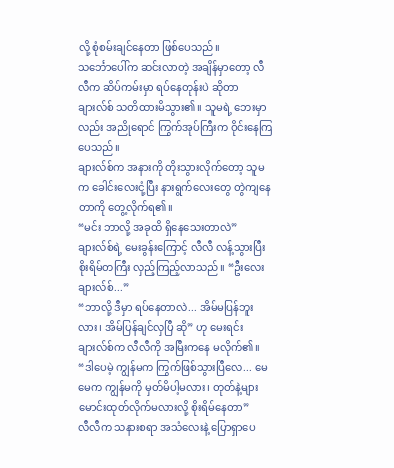လို့ စုံစမ်းချင်နေတာ ဖြစ်ပေသည်။
သင်္ဘောပေါ်က ဆင်းလာတဲ့ အချိန်မှာတော့ လီလီက ဆိပ်ကမ်းမှာ ရပ်နေတုန်းပဲ ဆိုတာ ချားလ်စ် သတိထားမိသွား၏။ သူမရဲ့ ဘေးမှာလည်း အညိုရောင် ကြွက်အုပ်ကြီးက ဝိုင်းနေကြပေသည်။
ချားလ်စ်က အနားကို တိုးသွားလိုက်တော့ သူမက ခေါင်းလေးငုံ့ပြီး နားရွက်လေးတွေ တွဲကျနေတာကို တွေ့လိုက်ရ၏။
“မင်း ဘာလို့ အခုထိ ရှိနေသေးတာလဲ”
ချားလ်စ်ရဲ့ မေးခွန်းကြောင့် လီလီ လန့်သွားပြီး စိုးရိမ်တကြီး လှည့်ကြည့်လာသည်။ “ဦးလေး ချားလ်စ်...”
“ဘာလို့ ဒီမှာ ရပ်နေတာလဲ... အိမ်မပြန်ဘူးလား၊ အိမ်ပြန်ချင်လှပြီ ဆို” ဟု မေးရင်း ချားလ်စ်က လီလီကို အမြီးကနေ မလိုက်၏။
“ဒါပေမဲ့ ကျွန်မက ကြွက်ဖြစ်သွားပြီလေ... မေမေက ကျွန်မကို မှတ်မိပါ့မလား၊ တုတ်နဲ့များ မောင်းထုတ်လိုက်မလားလို့ စိုးရိမ်နေတာ”
လီလီက သနားစရာ အသံလေးနဲ့ ပြောရှာပေ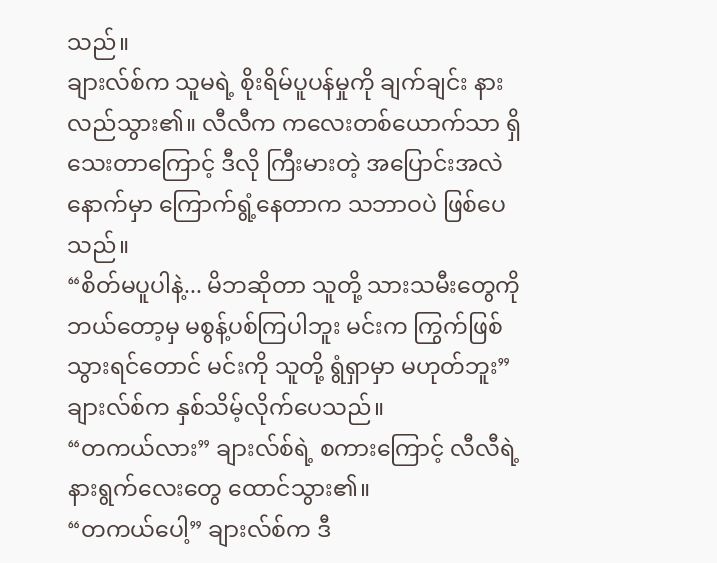သည်။
ချားလ်စ်က သူမရဲ့ စိုးရိမ်ပူပန်မှုကို ချက်ချင်း နားလည်သွား၏။ လီလီက ကလေးတစ်ယောက်သာ ရှိသေးတာကြောင့် ဒီလို ကြီးမားတဲ့ အပြောင်းအလဲနောက်မှာ ကြောက်ရွံ့နေတာက သဘာဝပဲ ဖြစ်ပေသည်။
“စိတ်မပူပါနဲ့... မိဘဆိုတာ သူတို့ သားသမီးတွေကို ဘယ်တော့မှ မစွန့်ပစ်ကြပါဘူး မင်းက ကြွက်ဖြစ်သွားရင်တောင် မင်းကို သူတို့ ရွံရှာမှာ မဟုတ်ဘူး”
ချားလ်စ်က နှစ်သိမ့်လိုက်ပေသည်။
“တကယ်လား” ချားလ်စ်ရဲ့ စကားကြောင့် လီလီရဲ့ နားရွက်လေးတွေ ထောင်သွား၏။
“တကယ်ပေါ့” ချားလ်စ်က ဒီ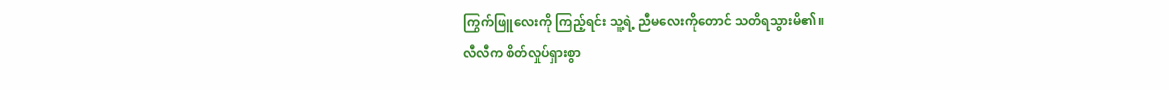ကြွက်ဖြူလေးကို ကြည့်ရင်း သူ့ရဲ့ ညီမလေးကိုတောင် သတိရသွားမိ၏။
လီလီက စိတ်လှုပ်ရှားစွာ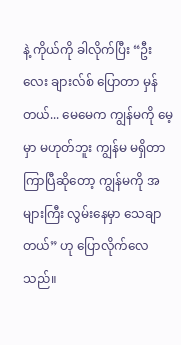နဲ့ ကိုယ်ကို ခါလိုက်ပြီး “ဦးလေး ချားလ်စ် ပြောတာ မှန်တယ်... မေမေက ကျွန်မကို မေ့မှာ မဟုတ်ဘူး ကျွန်မ မရှိတာ ကြာပြီဆိုတော့ ကျွန်မကို အများကြီး လွမ်းနေမှာ သေချာတယ်” ဟု ပြောလိုက်လေသည်။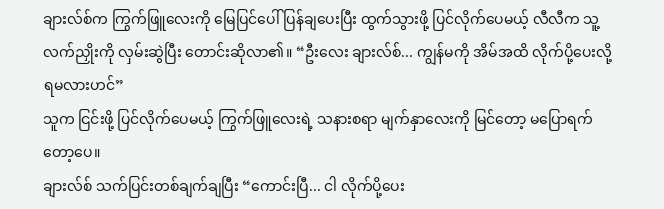ချားလ်စ်က ကြွက်ဖြူလေးကို မြေပြင်ပေါ် ပြန်ချပေးပြီး ထွက်သွားဖို့ ပြင်လိုက်ပေမယ့် လီလီက သူ့လက်ညှိုးကို လှမ်းဆွဲပြီး တောင်းဆိုလာ၏။ “ဦးလေး ချားလ်စ်... ကျွန်မကို အိမ်အထိ လိုက်ပို့ပေးလို့ ရမလားဟင်”
သူက ငြင်းဖို့ ပြင်လိုက်ပေမယ့် ကြွက်ဖြူလေးရဲ့ သနားစရာ မျက်နှာလေးကို မြင်တော့ မပြောရက်တော့ပေ။
ချားလ်စ် သက်ပြင်းတစ်ချက်ချပြီး “ကောင်းပြီ... ငါ လိုက်ပို့ပေး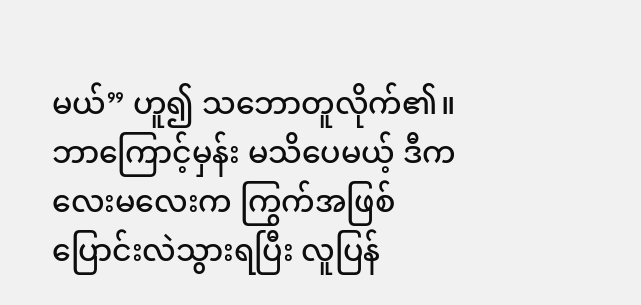မယ်” ဟူ၍ သဘောတူလိုက်၏။
ဘာကြောင့်မှန်း မသိပေမယ့် ဒီကလေးမလေးက ကြွက်အဖြစ် ပြောင်းလဲသွားရပြီး လူပြန်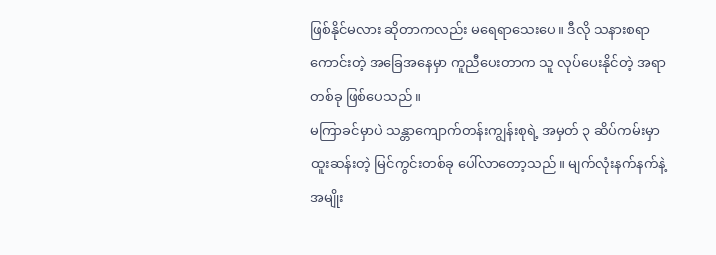ဖြစ်နိုင်မလား ဆိုတာကလည်း မရေရာသေးပေ။ ဒီလို သနားစရာ ကောင်းတဲ့ အခြေအနေမှာ ကူညီပေးတာက သူ လုပ်ပေးနိုင်တဲ့ အရာတစ်ခု ဖြစ်ပေသည်။
မကြာခင်မှာပဲ သန္တာကျောက်တန်းကျွန်းစုရဲ့ အမှတ် ၃ ဆိပ်ကမ်းမှာ ထူးဆန်းတဲ့ မြင်ကွင်းတစ်ခု ပေါ်လာတော့သည်။ မျက်လုံးနက်နက်နဲ့ အမျိုး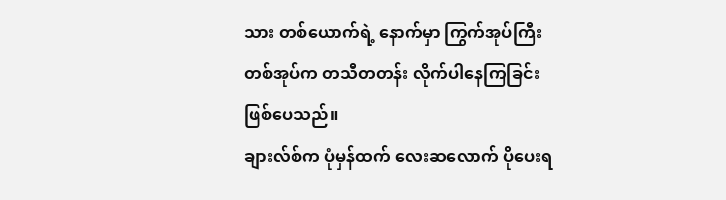သား တစ်ယောက်ရဲ့ နောက်မှာ ကြွက်အုပ်ကြီး တစ်အုပ်က တသီတတန်း လိုက်ပါနေကြခြင်း ဖြစ်ပေသည်။
ချားလ်စ်က ပုံမှန်ထက် လေးဆလောက် ပိုပေးရ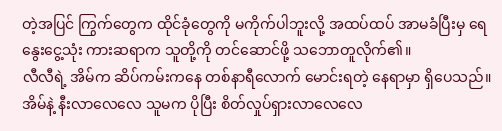တဲ့အပြင် ကြွက်တွေက ထိုင်ခုံတွေကို မကိုက်ပါဘူးလို့ အထပ်ထပ် အာမခံပြီးမှ ရေနွေးငွေ့သုံး ကားဆရာက သူတို့ကို တင်ဆောင်ဖို့ သဘောတူလိုက်၏။
လီလီရဲ့ အိမ်က ဆိပ်ကမ်းကနေ တစ်နာရီလောက် မောင်းရတဲ့ နေရာမှာ ရှိပေသည်။ အိမ်နဲ့ နီးလာလေလေ သူမက ပိုပြီး စိတ်လှုပ်ရှားလာလေလေ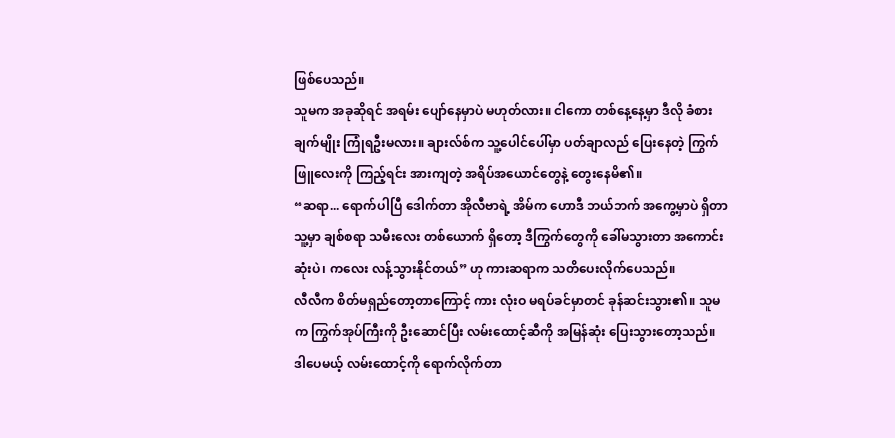ဖြစ်ပေသည်။
သူမက အခုဆိုရင် အရမ်း ပျော်နေမှာပဲ မဟုတ်လား။ ငါကော တစ်နေ့နေ့မှာ ဒီလို ခံစားချက်မျိုး ကြုံရဦးမလား။ ချားလ်စ်က သူ့ပေါင်ပေါ်မှာ ပတ်ချာလည် ပြေးနေတဲ့ ကြွက်ဖြူလေးကို ကြည့်ရင်း အားကျတဲ့ အရိပ်အယောင်တွေနဲ့ တွေးနေမိ၏။
“ဆရာ... ရောက်ပါပြီ ဒေါက်တာ အိုလီဗာရဲ့ အိမ်က ဟောဒီ ဘယ်ဘက် အကွေ့မှာပဲ ရှိတာ သူ့မှာ ချစ်စရာ သမီးလေး တစ်ယောက် ရှိတော့ ဒီကြွက်တွေကို ခေါ်မသွားတာ အကောင်းဆုံးပဲ၊ ကလေး လန့်သွားနိုင်တယ်” ဟု ကားဆရာက သတိပေးလိုက်ပေသည်။
လီလီက စိတ်မရှည်တော့တာကြောင့် ကား လုံးဝ မရပ်ခင်မှာတင် ခုန်ဆင်းသွား၏။ သူမက ကြွက်အုပ်ကြီးကို ဦးဆောင်ပြီး လမ်းထောင့်ဆီကို အမြန်ဆုံး ပြေးသွားတော့သည်။
ဒါပေမယ့် လမ်းထောင့်ကို ရောက်လိုက်တာ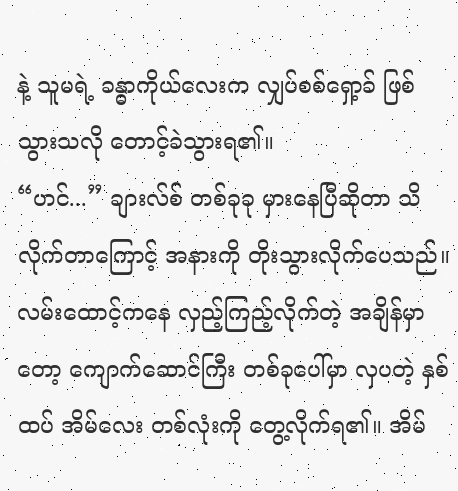နဲ့ သူမရဲ့ ခန္ဓာကိုယ်လေးက လျှပ်စစ်ရှော့ခ် ဖြစ်သွားသလို တောင့်ခဲသွားရ၏။
“ဟင်...” ချားလ်စ် တစ်ခုခု မှားနေပြီဆိုတာ သိလိုက်တာကြောင့် အနားကို တိုးသွားလိုက်ပေသည်။
လမ်းထောင့်ကနေ လှည့်ကြည့်လိုက်တဲ့ အချိန်မှာတော့ ကျောက်ဆောင်ကြီး တစ်ခုပေါ်မှာ လှပတဲ့ နှစ်ထပ် အိမ်လေး တစ်လုံးကို တွေ့လိုက်ရ၏။ အိမ်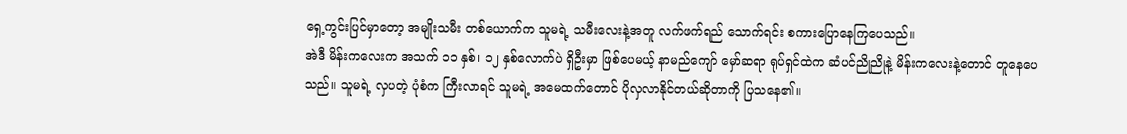ရှေ့ကွင်းပြင်မှာတော့ အမျိုးသမီး တစ်ယောက်က သူမရဲ့ သမီးလေးနဲ့အတူ လက်ဖက်ရည် သောက်ရင်း စကားပြောနေကြပေသည်။
အဲဒီ မိန်းကလေးက အသက် ၁၁ နှစ်၊ ၁၂ နှစ်လောက်ပဲ ရှိဦးမှာ ဖြစ်ပေမယ့် နာမည်ကျော် မှော်ဆရာ ရုပ်ရှင်ထဲက ဆံပင်ညိုညိုနဲ့ မိန်းကလေးနဲ့တောင် တူနေပေသည်။ သူမရဲ့ လှပတဲ့ ပုံစံက ကြီးလာရင် သူမရဲ့ အမေထက်တောင် ပိုလှလာနိုင်တယ်ဆိုတာကို ပြသနေ၏။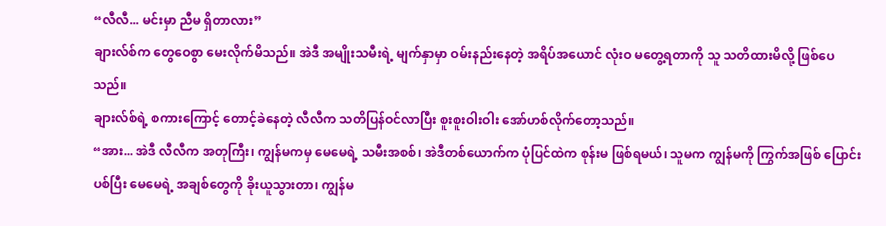“လီလီ... မင်းမှာ ညီမ ရှိတာလား”
ချားလ်စ်က တွေဝေစွာ မေးလိုက်မိသည်။ အဲဒီ အမျိုးသမီးရဲ့ မျက်နှာမှာ ဝမ်းနည်းနေတဲ့ အရိပ်အယောင် လုံးဝ မတွေ့ရတာကို သူ သတိထားမိလို့ ဖြစ်ပေသည်။
ချားလ်စ်ရဲ့ စကားကြောင့် တောင့်ခဲနေတဲ့ လီလီက သတိပြန်ဝင်လာပြီး စူးစူးဝါးဝါး အော်ဟစ်လိုက်တော့သည်။
“အား... အဲဒီ လီလီက အတုကြီး၊ ကျွန်မကမှ မေမေရဲ့ သမီးအစစ်၊ အဲဒီတစ်ယောက်က ပုံပြင်ထဲက စုန်းမ ဖြစ်ရမယ်၊ သူမက ကျွန်မကို ကြွက်အဖြစ် ပြောင်းပစ်ပြီး မေမေရဲ့ အချစ်တွေကို ခိုးယူသွားတာ၊ ကျွန်မ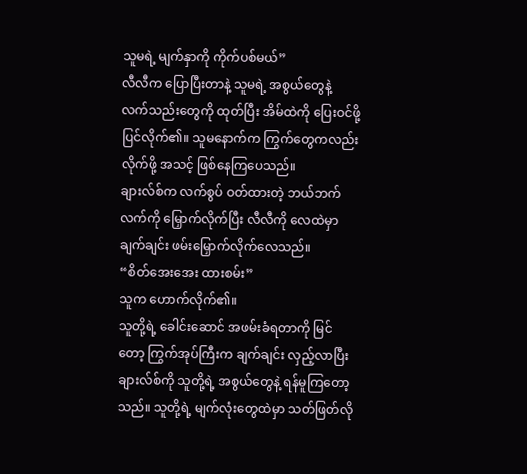သူမရဲ့ မျက်နှာကို ကိုက်ပစ်မယ်”
လီလီက ပြောပြီးတာနဲ့ သူမရဲ့ အစွယ်တွေနဲ့ လက်သည်းတွေကို ထုတ်ပြီး အိမ်ထဲကို ပြေးဝင်ဖို့ ပြင်လိုက်၏။ သူမနောက်က ကြွက်တွေကလည်း လိုက်ဖို့ အသင့် ဖြစ်နေကြပေသည်။
ချားလ်စ်က လက်စွပ် ဝတ်ထားတဲ့ ဘယ်ဘက်လက်ကို မြှောက်လိုက်ပြီး လီလီကို လေထဲမှာ ချက်ချင်း ဖမ်းမြှောက်လိုက်လေသည်။
“စိတ်အေးအေး ထားစမ်း”
သူက ဟောက်လိုက်၏။
သူတို့ရဲ့ ခေါင်းဆောင် အဖမ်းခံရတာကို မြင်တော့ ကြွက်အုပ်ကြီးက ချက်ချင်း လှည့်လာပြီး ချားလ်စ်ကို သူတို့ရဲ့ အစွယ်တွေနဲ့ ရန်မူကြတော့သည်။ သူတို့ရဲ့ မျက်လုံးတွေထဲမှာ သတ်ဖြတ်လို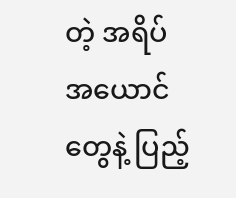တဲ့ အရိပ်အယောင်တွေနဲ့ ပြည့်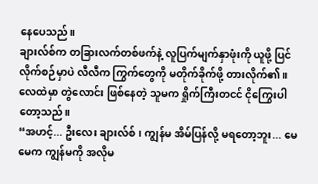နေပေသည်။
ချားလ်စ်က တခြားလက်တစ်ဖက်နဲ့ လူပြက်မျက်နှာဖုံးကို ယူဖို့ ပြင်လိုက်စဉ်မှာပဲ လီလီက ကြွက်တွေကို မတိုက်ခိုက်ဖို့ တားလိုက်၏။
လေထဲမှာ တွဲလောင်း ဖြစ်နေတဲ့ သူမက ရှိုက်ကြီးတငင် ငိုကြွေးပါတော့သည်။
“အဟင့်... ဦးလေး ချားလ်စ်၊ ကျွန်မ အိမ်ပြန်လို့ မရတော့ဘူး... မေမေက ကျွန်မကို အလိုမ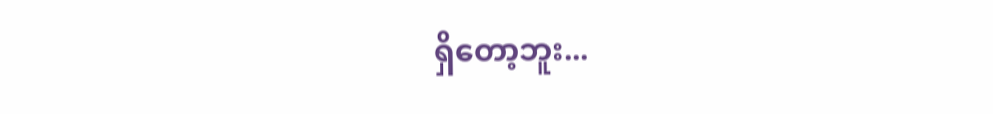ရှိတော့ဘူး...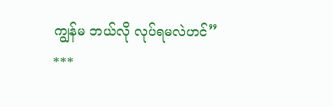ကျွန်မ ဘယ်လို လုပ်ရမလဲဟင်”
***